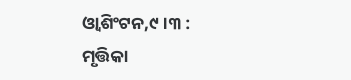ଓ୍ବାଶିଂଟନ,୯।୩ : ମୃତ୍ତିକା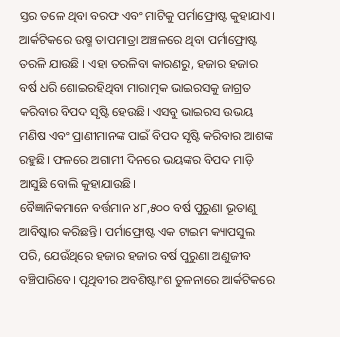ସ୍ତର ତଳେ ଥିବା ବରଫ ଏବଂ ମାଟିକୁ ପର୍ମାଫ୍ରୋଷ୍ଟ କୁହାଯାଏ। ଆର୍କଟିକରେ ଉଷ୍ମ ତାପମାତ୍ରା ଅଞ୍ଚଳରେ ଥିବା ପର୍ମାଫ୍ରୋଷ୍ଟ ତରଳି ଯାଉଛି । ଏହା ତରଳିବା କାରଣରୁ, ହଜାର ହଜାର ବର୍ଷ ଧରି ଶୋଇରହିଥିବା ମାରାତ୍ମକ ଭାଇରସକୁ ଜାଗ୍ରତ କରିବାର ବିପଦ ସୃଷ୍ଟି ହେଉଛି। ଏସବୁ ଭାଇରସ ଉଭୟ ମଣିଷ ଏବଂ ପ୍ରାଣୀମାନଙ୍କ ପାଇଁ ବିପଦ ସୃଷ୍ଟି କରିବାର ଆଶଙ୍କ ରହୁଛି। ଫଳରେ ଅଗାମୀ ଦିନରେ ଭୟଙ୍କର ବିପଦ ମାଡ଼ି ଆସୁଛି ବୋଲି କୁହାଯାଉଛି।
ବୈଜ୍ଞାନିକମାନେ ବର୍ତ୍ତମାନ ୪୮,୫୦୦ ବର୍ଷ ପୁରୁଣା ଭୂତାଣୁ ଆବିଷ୍କାର କରିଛନ୍ତି। ପର୍ମାଫ୍ରୋଷ୍ଟ ଏକ ଟାଇମ କ୍ୟାପସୁଲ ପରି, ଯେଉଁଥିରେ ହଜାର ହଜାର ବର୍ଷ ପୁରୁଣା ଅଣୁଜୀବ ବଞ୍ଚିପାରିବେ। ପୃଥିବୀର ଅବଶିଷ୍ଟାଂଶ ତୁଳନାରେ ଆର୍କଟିକରେ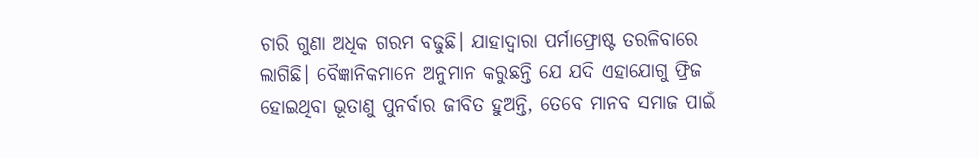ଚାରି ଗୁଣା ଅଧିକ ଗରମ ବଢୁଛି। ଯାହାଦ୍ୱାରା ପର୍ମାଫ୍ରୋଷ୍ଟ ତରଳିବାରେ ଲାଗିଛି। ବୈଜ୍ଞାନିକମାନେ ଅନୁମାନ କରୁଛନ୍ତି ଯେ ଯଦି ଏହାଯୋଗୁ ଫ୍ରିଜ ହୋଇଥିବା ଭୂତାଣୁ ପୁନର୍ବାର ଜୀବିତ ହୁଅନ୍ତି, ତେବେ ମାନବ ସମାଜ ପାଇଁ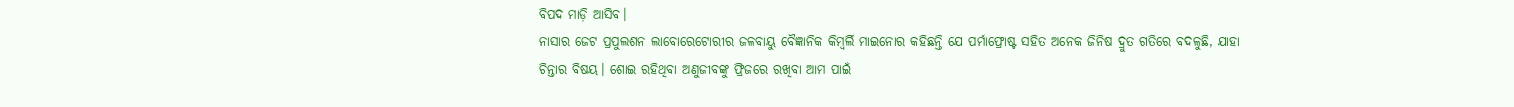ବିପଦ ମାଡ଼ି ଆସିବ।
ନାସାର ଜେଟ ପ୍ରପୁଲଶନ ଲାବୋରେଟୋରୀର ଜଳବାୟୁ ବୈଜ୍ଞାନିକ କିମ୍ବର୍ଲି ମାଇନୋର କହିଛନ୍ତି ଯେ ପର୍ମାଫ୍ରୋଷ୍ଟ ସହିତ ଅନେକ ଜିନିଷ ଦ୍ରୁତ ଗତିରେ ବଦଳୁଛି, ଯାହା ଚିନ୍ତାର ବିଷୟ। ଶୋଇ ରହିଥିବା ଅଣୁଜୀବଙ୍କୁ ଫ୍ରିଜରେ ରଖିବା ଆମ ପାଇଁ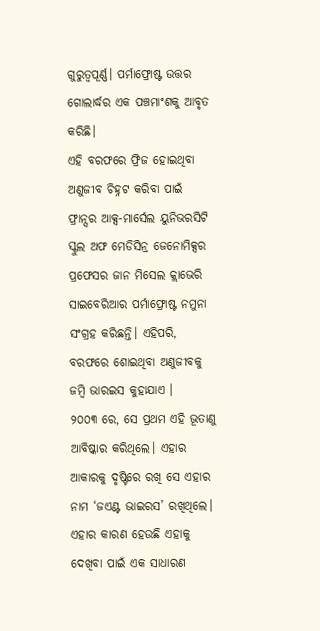ଗୁରୁତ୍ୱପୂର୍ଣ୍ଣ। ପର୍ମାଫ୍ରୋଷ୍ଟ ଉତ୍ତର ଗୋଲାର୍ଦ୍ଧର ଏକ ପଞ୍ଚମାଂଶକୁ ଆବୃତ କରିଛି।
ଏହି ବରଫରେ ଫ୍ରିଜ ହୋଇଥିବା ଅଣୁଜୀବ ଚିହ୍ନଟ କରିବା ପାଇଁ ଫ୍ରାନ୍ସର ଆକ୍ସ-ମାର୍ସେଲ ୟୁନିଭରସିଟି ସ୍କୁଲ ଅଫ ମେଡିସିନ୍ର ଜେନୋମିକ୍ସର ପ୍ରଫେସର ଜାନ ମିସେଲ କ୍ଲାଭେରି ସାଇବେରିଆର ପର୍ମାଫ୍ରୋଷ୍ଟ ନମୁନା ସଂଗ୍ରହ କରିଛନ୍ତି। ଏହିପରି, ବରଫରେ ଶୋଇଥିବା ଅଣୁଜୀବକୁ ଜମ୍ବି ଭାରଇସ କୁହାଯାଏ ।
୨୦୦୩ ରେ, ସେ ପ୍ରଥମ ଏହି ଭୂତାଣୁ ଆବିଷ୍କାର କରିଥିଲେ। ଏହାର ଆକାରକୁ ଦୃଷ୍ଟିରେ ରଖି ସେ ଏହାର ନାମ ‘ଜଏଣ୍ଟ ଭାଇରସ’ ରଖିଥିଲେ। ଏହାର କାରଣ ହେଉଛି ଏହାକୁ ଦେଖିବା ପାଇଁ ଏକ ସାଧାରଣ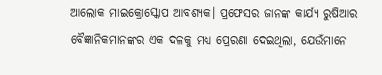ଆଲୋକ ମାଇକ୍ରୋସ୍କୋପ ଆବଶ୍ୟକ। ପ୍ରଫେସର ଜାନଙ୍କ କାର୍ଯ୍ୟ ରୁଷିଆର ବୈଜ୍ଞାନିକମାନଙ୍କର ଏକ ଦଳକୁ ମଧ୍ୟ ପ୍ରେରଣା ଦେଇଥିଲା, ଯେଉଁମାନେ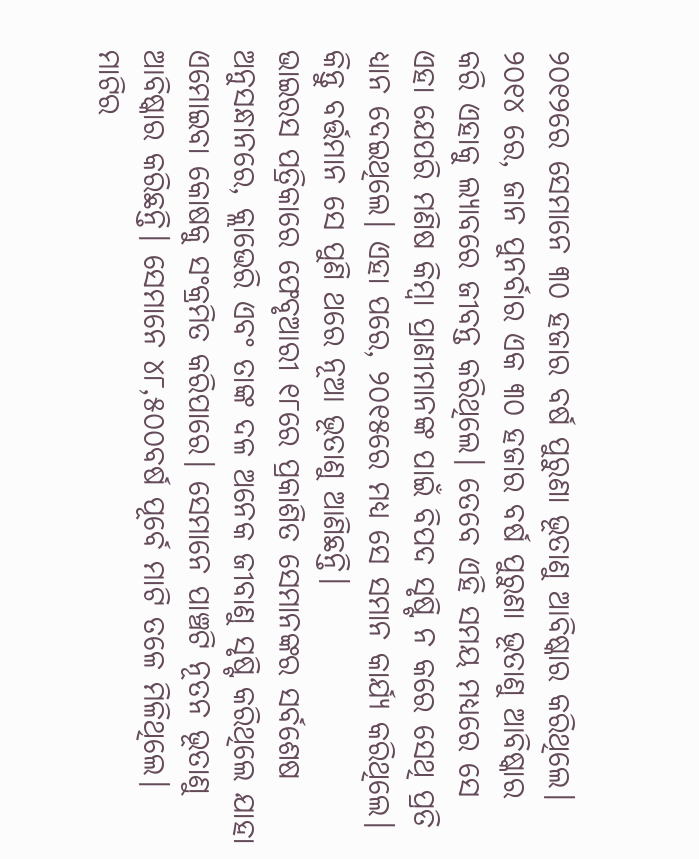୨୦୧୨ରେ ସେମାନେ ୩୦ ହଜାର ବର୍ଷ ପୁରୁଣା ଭୂତାଣୁ ଆବିଷ୍କାର କରିଥିଲେ। ୨୦୧୪ ରେ, ଜାନ ପୁନର୍ବାର ଏକ ୩୦ ହଜାର ବର୍ଷ ପୁରୁଣା ଭୂତାଣୁ ଆବିଷ୍କାର କରି ଏହାକୁ ଲ୍ୟାବରେ ଜୀବନ୍ତ କରିଥିଲେ। ତେବେ ଏହି ସମୟ ମଧ୍ୟରେ ସେ ଏହା ଯେପରି ମଣିଷ କିମ୍ବା ପ୍ରାଣୀମାନଙ୍କ ପାଇଁ ବିପଦ ସୃଷ୍ଟି ନ କରେ ସେଥି ପ୍ରତି ଧ୍ୟାନ ଦେଇଥିଲେ। ଏହା ପରେ, ୨୦୧୫ରେ ମଧ୍ୟ ସେ ସମାନ କାର୍ଯ୍ୟ କରିଥିଲେ। କିନ୍ତୁ ବର୍ତ୍ତମାନ ସେ ପୁଣି ଥରେ ନୂଆ ଭୂତାଣୁ ଆଣିଛନ୍ତି।
ଭାଇରସ ପତ୍ରିକାରେ ଫେବୃଆରୀ ୧୮ରେ ପ୍ରକାଶିତ ସେମାନଙ୍କର ସର୍ବଶେଷ ଅନୁସନ୍ଧାନରେ, କ୍ଲାଭେରି ଏବଂ ତାଙ୍କ ଦଳ ଅନେକ ଜୀବାଣୁ ସୃଷ୍ଟି କରିଥିଲେ ଯାହା ଏମୋଇବା କୋଷକୁ ସଂକ୍ରମିତ କରିପାରେ। ସେମାନେ ପାଞ୍ଚଟି ନୂତନ ଭୂତାଣୁ ଆବିଷ୍କାର କରିଛନ୍ତି। ସେମାନେ ୪୮,୫୦୦ବର୍ଷ ପୂର୍ବେ ମାଟି ତଳେ ମିଳିଥିଲେ। ମାଟିର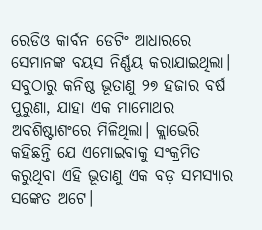ରେଡିଓ କାର୍ବନ ଡେଟିଂ ଆଧାରରେ ସେମାନଙ୍କ ବୟସ ନିର୍ଣ୍ଣୟ କରାଯାଇଥିଲା। ସବୁଠାରୁ କନିଷ୍ଠ ଭୂତାଣୁ ୨୭ ହଜାର ବର୍ଷ ପୁରୁଣା, ଯାହା ଏକ ମାମୋଥର ଅବଶିଷ୍ଟାଶଂରେ ମିଳିଥିଲା। କ୍ଲାଭେରି କହିଛନ୍ତି ଯେ ଏମୋଇବାକୁ ସଂକ୍ରମିତ କରୁଥିବା ଏହି ଭୂତାଣୁ ଏକ ବଡ଼ ସମସ୍ୟାର ସଙ୍କେତ ଅଟେ।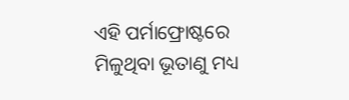ଏହି ପର୍ମାଫ୍ରୋଷ୍ଟରେ ମିଳୁଥିବା ଭୂତାଣୁ ମଧ୍ୟ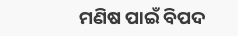ମଣିଷ ପାଇଁ ବିପଦ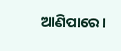ଆଣିପାରେ।